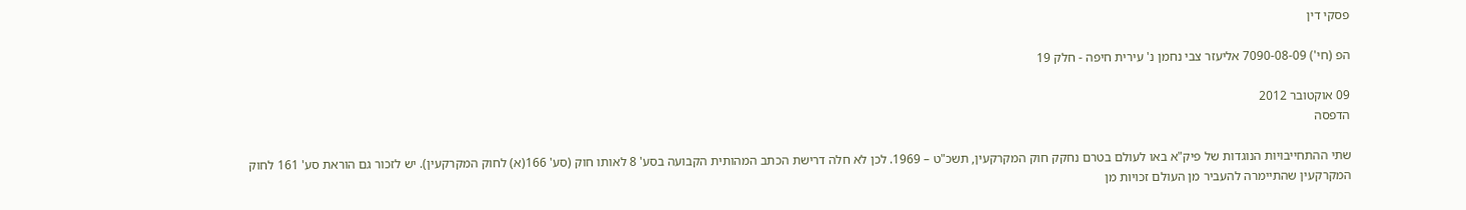פסקי דין

הפ (חי') 7090-08-09 אליעזר צבי נחמן נ' עירית חיפה - חלק 19

09 אוקטובר 2012
הדפסה

שתי ההתחייבויות הנוגדות של פיק"א באו לעולם בטרם נחקק חוק המקרקעין, תשכ"ט – 1969. לכן לא חלה דרישת הכתב המהותית הקבועה בסע' 8 לאותו חוק (סע' 166(א) לחוק המקרקעין). יש לזכור גם הוראת סע' 161 לחוק המקרקעין שהתיימרה להעביר מן העולם זכויות מן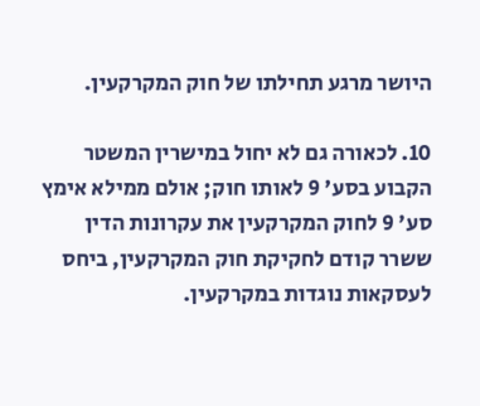היושר מרגע תחילתו של חוק המקרקעין.

10. לכאורה גם לא יחול במישרין המשטר הקבוע בסע' 9 לאותו חוק; אולם ממילא אימץ סע' 9 לחוק המקרקעין את עקרונות הדין ששרר קודם לחקיקת חוק המקרקעין, ביחס לעסקאות נוגדות במקרקעין.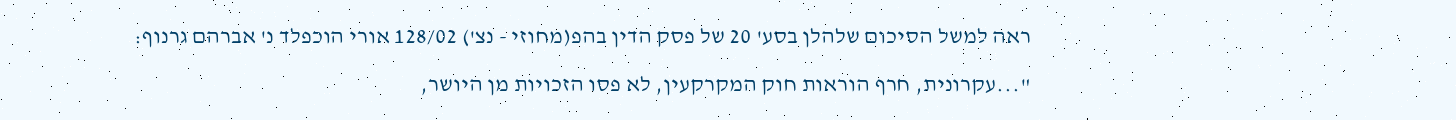ראה למשל הסיכום שלהלן בסע' 20 של פסק הדין בהפ(מחוזי - נצ') 128/02 אורי הוכפלד נ' אברהם גרנוף:

"...עקרונית, חרף הוראות חוק המקרקעין, לא פסו הזכויות מן היושר,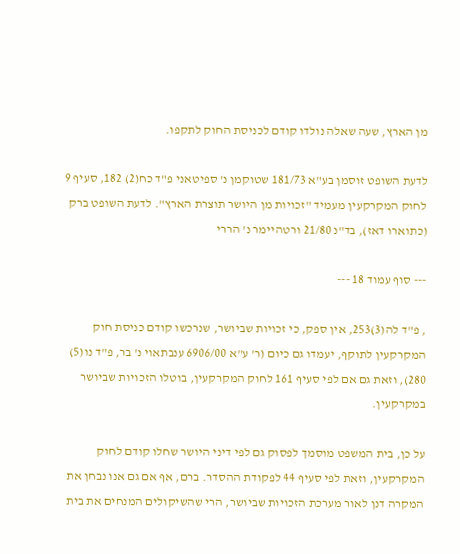מן הארץ, שעה שאלה נולדו קודם לכניסת החוק לתקפו.

לדעת השופט זוסמן בע"א 181/73 שטוקמן נ' ספיטאני פ"ד כח(2) 182, סעיף 9 לחוק המקרקעין מעמיד "זכויות מן היושר תוצרת הארץ". לדעת השופט ברק (כתוארו דאז), בד"נ 21/80 ורטהיימר נ' הררי

--- סוף עמוד 18 ---

, פ"ד לה(3)253, אין ספק, כי זכויות שביושר, שנרכשו קודם כניסת חוק המקרקעין לתוקף, יעמדו גם כיום (ר' ע"א 6906/00 ענבתאוי נ' בר, פ"ד נו(5) 280), וזאת גם אם לפי סעיף 161 לחוק המקרקעין, בוטלו הזכויות שביושר במקרקעין.

על כן, בית המשפט מוסמך לפסוק גם לפי דיני היושר שחלו קודם לחוק המקרקעין, וזאת לפי סעיף 44 לפקודת ההסדר. ברם, אף אם גם אנו נבחן את המקרה דנן לאור מערכת הזכויות שביושר, הרי שהשיקולים המנחים את בית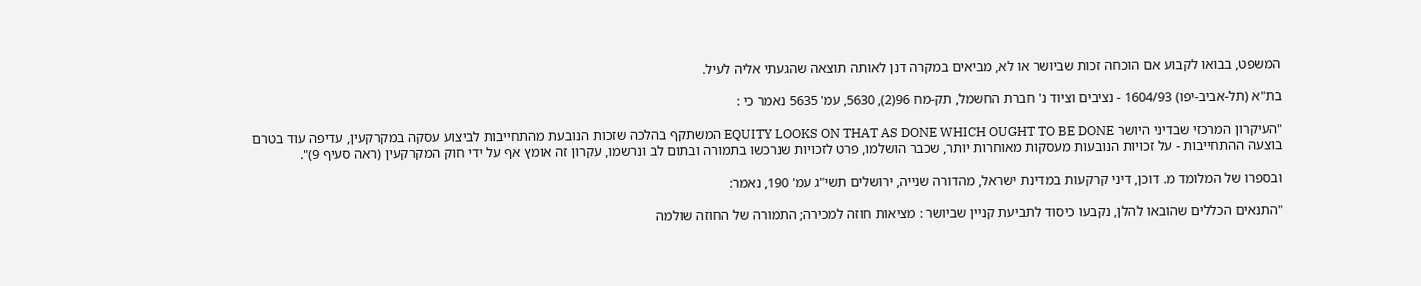המשפט, בבואו לקבוע אם הוכחה זכות שביושר או לא, מביאים במקרה דנן לאותה תוצאה שהגעתי אליה לעיל.

בת"א (תל-אביב-יפו) 1604/93 - נציבים וציוד נ' חברת החשמל, תק-מח 96(2), 5630, עמ' 5635 נאמר כי :

"העיקרון המרכזי שבדיני היושר EQUITY LOOKS ON THAT AS DONE WHICH OUGHT TO BE DONE המשתקף בהלכה שזכות הנובעת מהתחייבות לביצוע עסקה במקרקעין, עדיפה עוד בטרם בוצעה ההתחייבות - על זכויות הנובעות מעסקות מאוחרות יותר, שכבר הושלמו, פרט לזכויות שנרכשו בתמורה ובתום לב ונרשמו, עקרון זה אומץ אף על ידי חוק המקרקעין (ראה סעיף 9)".

ובספרו של המלומד מ. דוכן, דיני קרקעות במדינת ישראל, מהדורה שנייה, ירושלים תשי"ג עמ' 190, נאמר:

"התנאים הכללים שהובאו להלן, נקבעו כיסוד לתביעת קניין שביושר : מציאות חוזה למכירה; התמורה של החוזה שולמה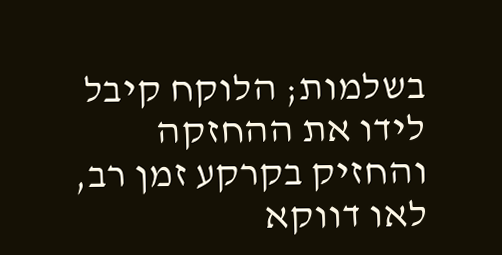בשלמות; הלוקח קיבל לידו את ההחזקה והחזיק בקרקע זמן רב, לאו דווקא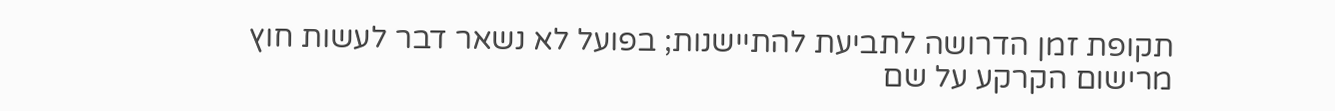תקופת זמן הדרושה לתביעת להתיישנות; בפועל לא נשאר דבר לעשות חוץ מרישום הקרקע על שם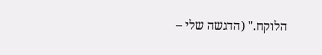הלוקח." (הדגשה שלי –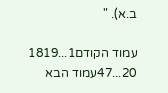ב.א). "

עמוד הקודם1...1819
20...47עמוד הבא